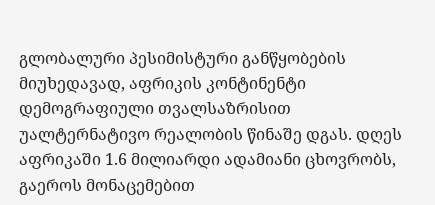გლობალური პესიმისტური განწყობების მიუხედავად, აფრიკის კონტინენტი დემოგრაფიული თვალსაზრისით უალტერნატივო რეალობის წინაშე დგას. დღეს აფრიკაში 1.6 მილიარდი ადამიანი ცხოვრობს, გაეროს მონაცემებით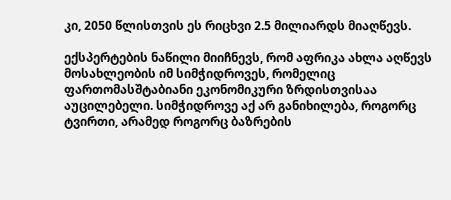კი, 2050 წლისთვის ეს რიცხვი 2.5 მილიარდს მიაღწევს.

ექსპერტების ნაწილი მიიჩნევს, რომ აფრიკა ახლა აღწევს მოსახლეობის იმ სიმჭიდროვეს, რომელიც ფართომასშტაბიანი ეკონომიკური ზრდისთვისაა აუცილებელი. სიმჭიდროვე აქ არ განიხილება, როგორც ტვირთი, არამედ როგორც ბაზრების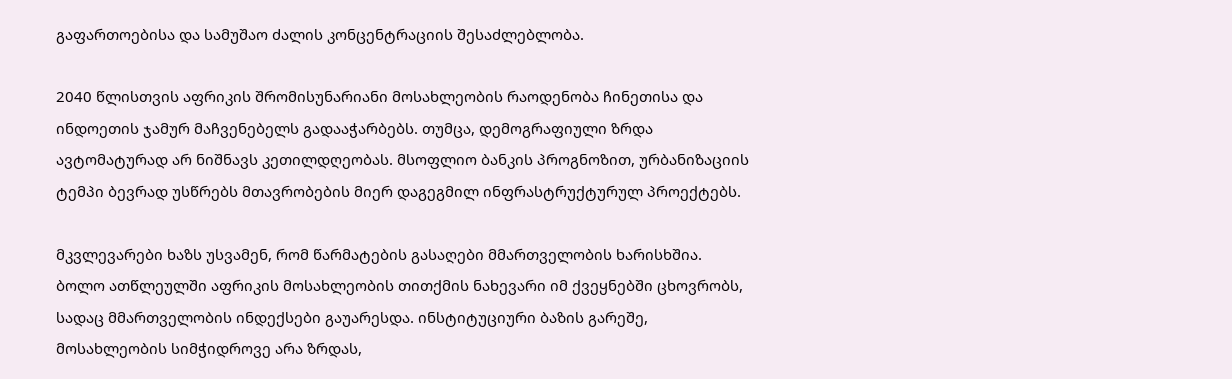გაფართოებისა და სამუშაო ძალის კონცენტრაციის შესაძლებლობა.

2040 წლისთვის აფრიკის შრომისუნარიანი მოსახლეობის რაოდენობა ჩინეთისა და ინდოეთის ჯამურ მაჩვენებელს გადააჭარბებს. თუმცა, დემოგრაფიული ზრდა ავტომატურად არ ნიშნავს კეთილდღეობას. მსოფლიო ბანკის პროგნოზით, ურბანიზაციის ტემპი ბევრად უსწრებს მთავრობების მიერ დაგეგმილ ინფრასტრუქტურულ პროექტებს.

მკვლევარები ხაზს უსვამენ, რომ წარმატების გასაღები მმართველობის ხარისხშია. ბოლო ათწლეულში აფრიკის მოსახლეობის თითქმის ნახევარი იმ ქვეყნებში ცხოვრობს, სადაც მმართველობის ინდექსები გაუარესდა. ინსტიტუციური ბაზის გარეშე, მოსახლეობის სიმჭიდროვე არა ზრდას,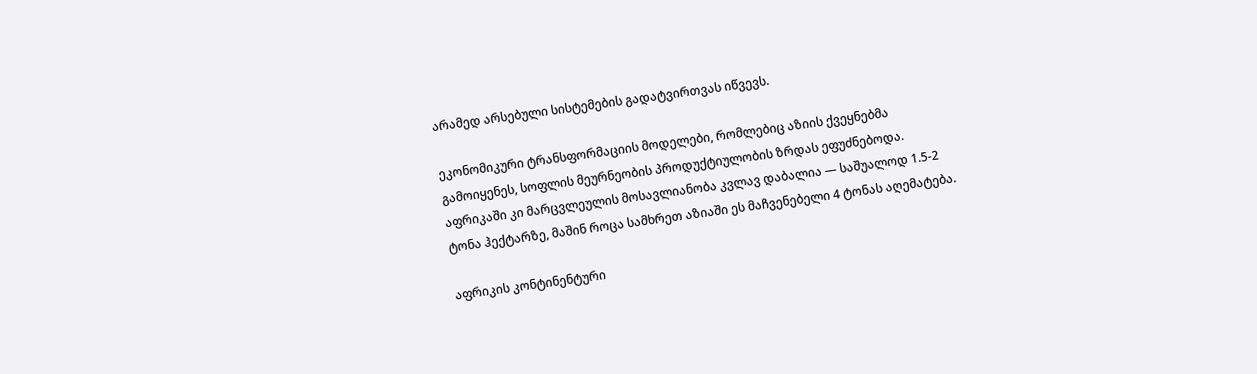არამედ არსებული სისტემების გადატვირთვას იწვევს.

ეკონომიკური ტრანსფორმაციის მოდელები, რომლებიც აზიის ქვეყნებმა გამოიყენეს, სოფლის მეურნეობის პროდუქტიულობის ზრდას ეფუძნებოდა. აფრიკაში კი მარცვლეულის მოსავლიანობა კვლავ დაბალია — საშუალოდ 1.5-2 ტონა ჰექტარზე, მაშინ როცა სამხრეთ აზიაში ეს მაჩვენებელი 4 ტონას აღემატება.

აფრიკის კონტინენტური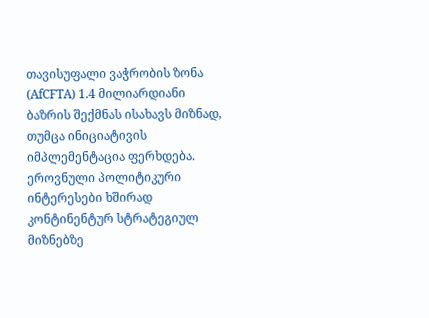თავისუფალი ვაჭრობის ზონა (AfCFTA) 1.4 მილიარდიანი ბაზრის შექმნას ისახავს მიზნად, თუმცა ინიციატივის იმპლემენტაცია ფერხდება. ეროვნული პოლიტიკური ინტერესები ხშირად კონტინენტურ სტრატეგიულ მიზნებზე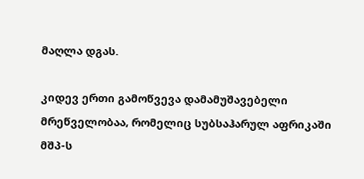მაღლა დგას.

კიდევ ერთი გამოწვევა დამამუშავებელი მრეწველობაა, რომელიც სუბსაჰარულ აფრიკაში მშპ-ს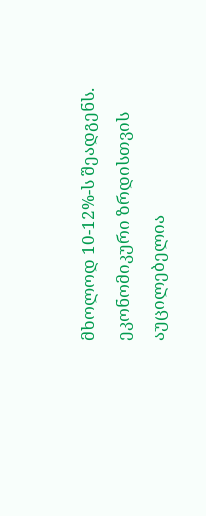მხოლოდ 10-12%-ს შეადგენს. ეკონომიკური ზრდისთვის აუცილებელია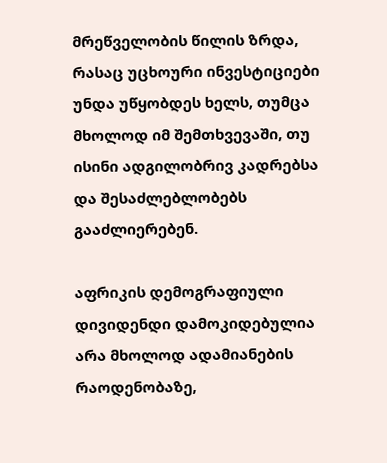მრეწველობის წილის ზრდა, რასაც უცხოური ინვესტიციები უნდა უწყობდეს ხელს, თუმცა მხოლოდ იმ შემთხვევაში, თუ ისინი ადგილობრივ კადრებსა და შესაძლებლობებს გააძლიერებენ.

აფრიკის დემოგრაფიული დივიდენდი დამოკიდებულია არა მხოლოდ ადამიანების რაოდენობაზე,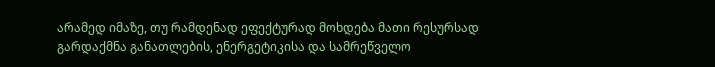არამედ იმაზე, თუ რამდენად ეფექტურად მოხდება მათი რესურსად გარდაქმნა განათლების, ენერგეტიკისა და სამრეწველო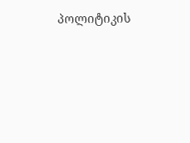პოლიტიკის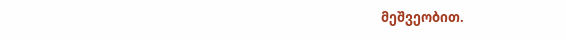მეშვეობით.